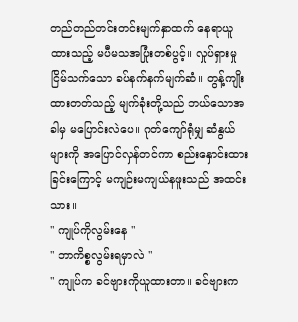တည်တည်တင်းတင်းမျက်နှာထက် နေရာယူထားသည့် မပီမသအပြုံးတစ်ပွင့်။ လှုပ်ရှားမှုငြိမ်သက်သော ခပ်နက်နက်မျက်ဆံ။ တွန့်ကျိုးထားတတ်သည့် မျက်ခုံးတို့သည် ဘယ်သောအခါမှ မပြောင်းလဲပေ။ ဂုတ်ကျော်ရုံမျှ ဆံနွယ်များကို အပြောင်လှန်တင်ကာ စည်းနှောင်းထားခြင်းကြောင့် မကျဉ်းမကျယ်နဖူးသည် အထင်းသား။
" ကျုပ်ကိုလွမ်းနေ "
" ဘာကိစ္စလွမ်းရမှာလဲ "
" ကျုပ်က ခင်ဗျားကိုယူထားတာ။ ခင်ဗျားက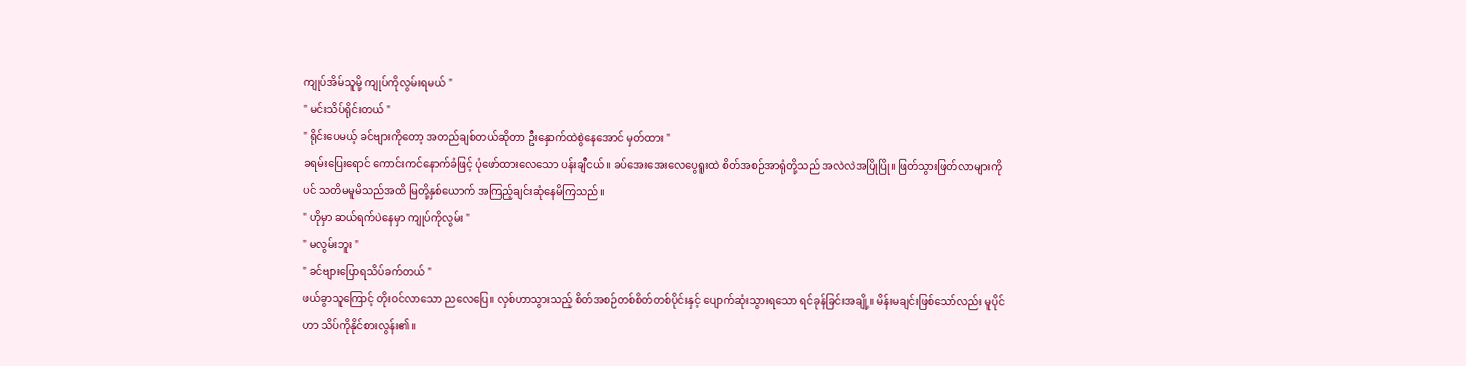ကျုပ်အိမ်သူမို့ ကျုပ်ကိုလွမ်းရမယ် "
" မင်းသိပ်ရိုင်းတယ် "
" ရိုင်းပေမယ့် ခင်ဗျားကိုတော့ အတည်ချစ်တယ်ဆိုတာ ဦးနှောက်ထဲစွဲနေအောင် မှတ်ထား "
ခရမ်းပြေးရောင် ကောင်းကင်နောက်ခံဖြင့် ပုံဖော်ထားလေသော ပန်းချီငယ်။ ခပ်အေးအေးလေပွေရူးထဲ စိတ်အစဉ်အာရုံတို့သည် အလဲလဲအပြိုပြို။ ဖြတ်သွားဖြတ်လာများကိုပင် သတိမမူမိသည်အထိ မြတို့နှစ်ယောက် အကြည့်ချင်းဆုံနေမိကြသည်။
" ဟိုမှာ ဆယ်ရက်ပဲနေမှာ ကျုပ်ကိုလွမ်း "
" မလွမ်းဘူး "
" ခင်ဗျားပြောရသိပ်ခက်တယ် "
ဖယ်ခွာသူကြောင့် တိုးဝင်လာသော ညလေပြေ။ လှစ်ဟာသွားသည့် စိတ်အစဉ်တစ်စိတ်တစ်ပိုင်းနှင့် ပျောက်ဆုံးသွားရသော ရင်ခုန်ခြင်းအချို့။ မိန်းမချင်းဖြစ်သော်လည်း မူပိုင်ဟာ သိပ်ကိုနိုင်စားလွန်း၏။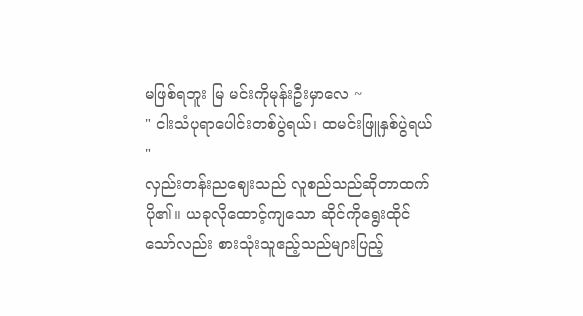မဖြစ်ရဘူး မြ မင်းကိုမုန်းဦးမှာလေ ~
" ငါးသံပုရာပေါင်းတစ်ပွဲရယ်၊ ထမင်းဖြူနှစ်ပွဲရယ် "
လှည်းတန်းညဈေးသည် လူစည်သည်ဆိုတာထက်ပို၏။ ယခုလိုထောင့်ကျသော ဆိုင်ကိုရွေးထိုင်သော်လည်း စားသုံးသူဧည့်သည်များပြည့်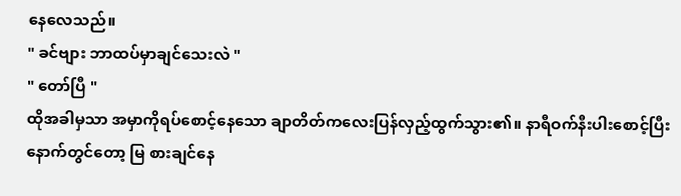နေလေသည်။
" ခင်ဗျား ဘာထပ်မှာချင်သေးလဲ "
" တော်ပြီ "
ထိုအခါမှသာ အမှာကိုရပ်စောင့်နေသော ချာတိတ်ကလေးပြန်လှည့်ထွက်သွား၏။ နာရီဝက်နီးပါးစောင့်ပြီးနောက်တွင်တော့ မြ စားချင်နေ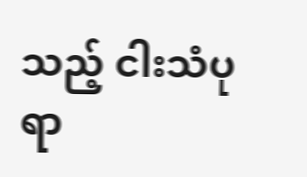သည့် ငါးသံပုရာ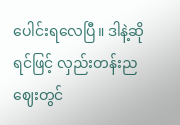ပေါင်းရလေပြီ။ ဒါနဲ့ဆိုရင်ဖြင့် လှည်းတန်းညဈေးတွင်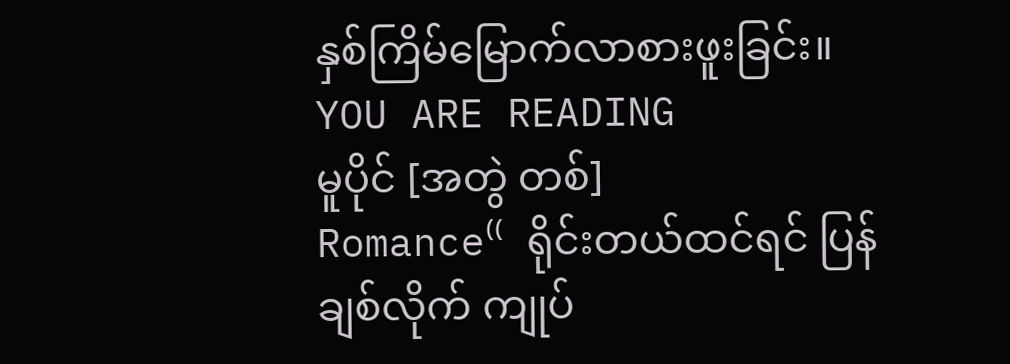နှစ်ကြိမ်မြောက်လာစားဖူးခြင်း။
YOU ARE READING
မူပိုင် [အတွဲ တစ်]
Romance⁽⁽ ရိုင်းတယ်ထင်ရင် ပြန်ချစ်လိုက် ကျုပ်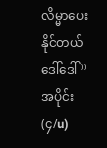လိမ္မာပေးနိုင်တယ် ဒေါ်ဒေါ် ⁾⁾
အပိုင်း (၄/u)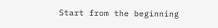Start from the beginning